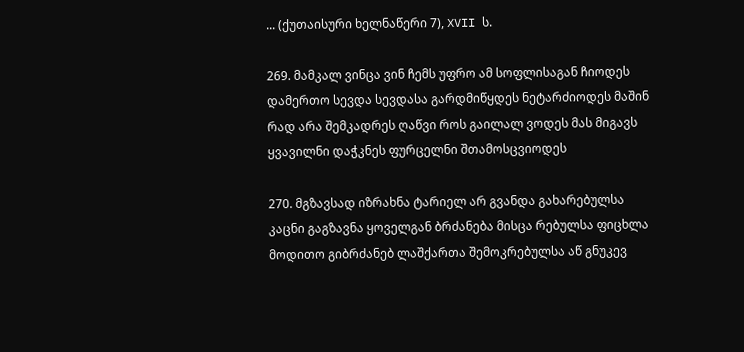... (ქუთაისური ხელნაწერი 7), XVII ს.

269. მამკალ ვინცა ვინ ჩემს უფრო ამ სოფლისაგან ჩიოდეს დამერთო სევდა სევდასა გარდმიწყდეს ნეტარძიოდეს მაშინ რად არა შემკადრეს ღაწვი როს გაილალ ვოდეს მას მიგავს ყვავილნი დაჭკნეს ფურცელნი შთამოსცვიოდეს

270. მგზავსად იზრახნა ტარიელ არ გვანდა გახარებულსა კაცნი გაგზავნა ყოველგან ბრძანება მისცა რებულსა ფიცხლა მოდითო გიბრძანებ ლაშქართა შემოკრებულსა აწ გნუკევ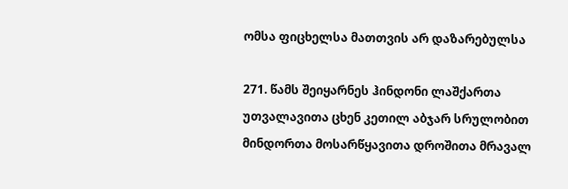ომსა ფიცხელსა მათთვის არ დაზარებულსა

271. წამს შეიყარნეს ჰინდონი ლაშქართა უთვალავითა ცხენ კეთილ აბჯარ სრულობით მინდორთა მოსარწყავითა დროშითა მრავალ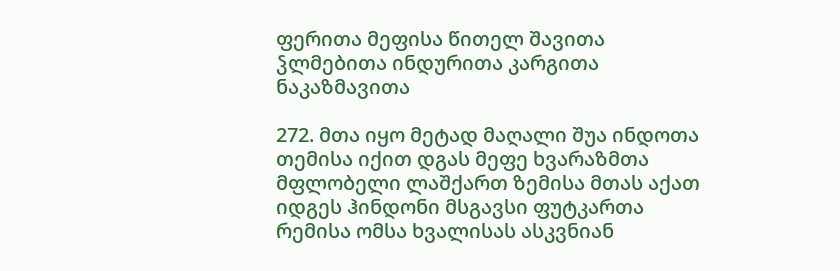ფერითა მეფისა წითელ შავითა ჴლმებითა ინდურითა კარგითა ნაკაზმავითა

272. მთა იყო მეტად მაღალი შუა ინდოთა თემისა იქით დგას მეფე ხვარაზმთა მფლობელი ლაშქართ ზემისა მთას აქათ იდგეს ჰინდონი მსგავსი ფუტკართა რემისა ომსა ხვალისას ასკვნიან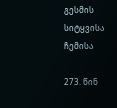გესმის სიტყვისა ჩემისა

273. წინ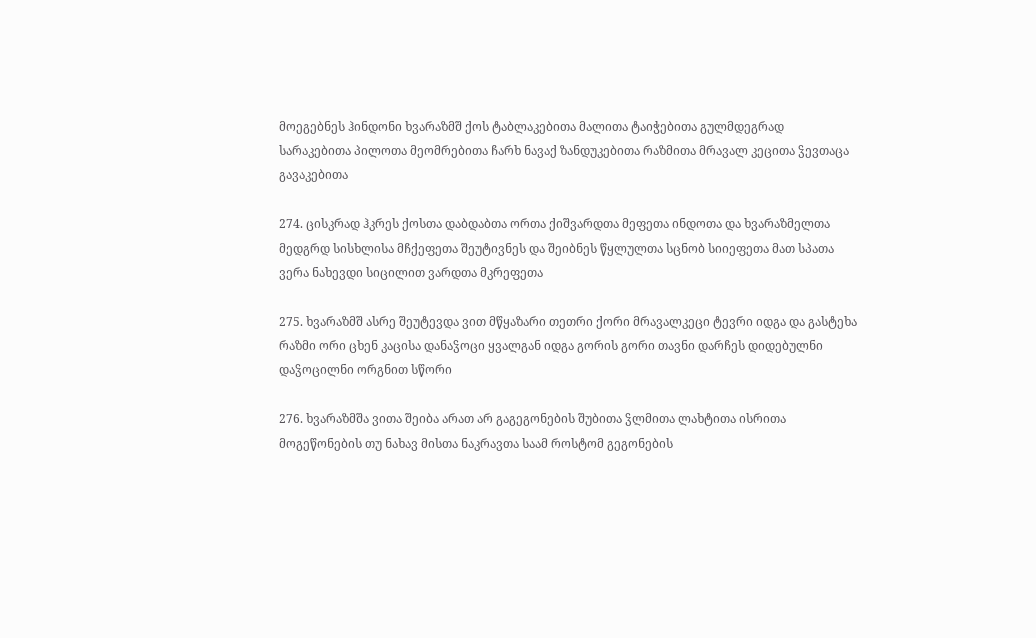მოეგებნეს ჰინდონი ხვარაზმშ ქოს ტაბლაკებითა მალითა ტაიჭებითა გულმდეგრად სარაკებითა პილოთა მეომრებითა ჩარხ ნავაქ ზანდუკებითა რაზმითა მრავალ კეცითა ჴევთაცა გავაკებითა

274. ცისკრად ჰკრეს ქოსთა დაბდაბთა ორთა ქიშვარდთა მეფეთა ინდოთა და ხვარაზმელთა მედგრდ სისხლისა მჩქეფეთა შეუტივნეს და შეიბნეს წყლულთა სცნობ სიიეფეთა მათ სპათა ვერა ნახევდი სიცილით ვარდთა მკრეფეთა

275. ხვარაზმშ ასრე შეუტევდა ვით მწყაზარი თეთრი ქორი მრავალკეცი ტევრი იდგა და გასტეხა რაზმი ორი ცხენ კაცისა დანაჴოცი ყვალგან იდგა გორის გორი თავნი დარჩეს დიდებულნი დაჴოცილნი ორგნით სწორი

276. ხვარაზმშა ვითა შეიბა არათ არ გაგეგონების შუბითა ჴლმითა ლახტითა ისრითა მოგეწონების თუ ნახავ მისთა ნაკრავთა საამ როსტომ გეგონების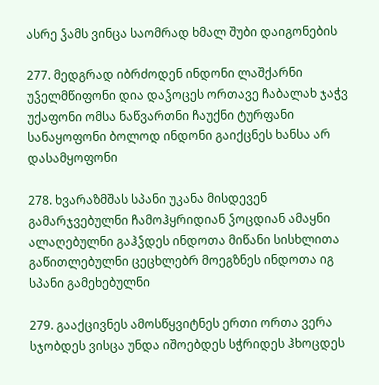ასრე ჴამს ვინცა საომრად ხმალ შუბი დაიგონების

277. მედგრად იბრძოდენ ინდონი ლაშქარნი უჴელმწიფონი დია დაჴოცეს ორთავე ჩაბალახ ჯაჭვ უქაფონი ომსა ნაწვართნი ჩაუქნი ტურფანი სანაყოფონი ბოლოდ ინდონი გაიქცნეს ხანსა არ დასამყოფონი

278. ხვარაზმშას სპანი უკანა მისდევენ გამარჯვებულნი ჩამოჰყრიდიან ჴოცდიან ამაყნი ალაღებულნი გაჰჴდეს ინდოთა მიწანი სისხლითა გაწითლებულნი ცეცხლებრ მოეგზნეს ინდოთა იგ სპანი გამეხებულნი

279. გააქცივნეს ამოსწყვიტნეს ერთი ორთა ვერა სჯობდეს ვისცა უნდა იშოებდეს სჭრიდეს ჰხოცდეს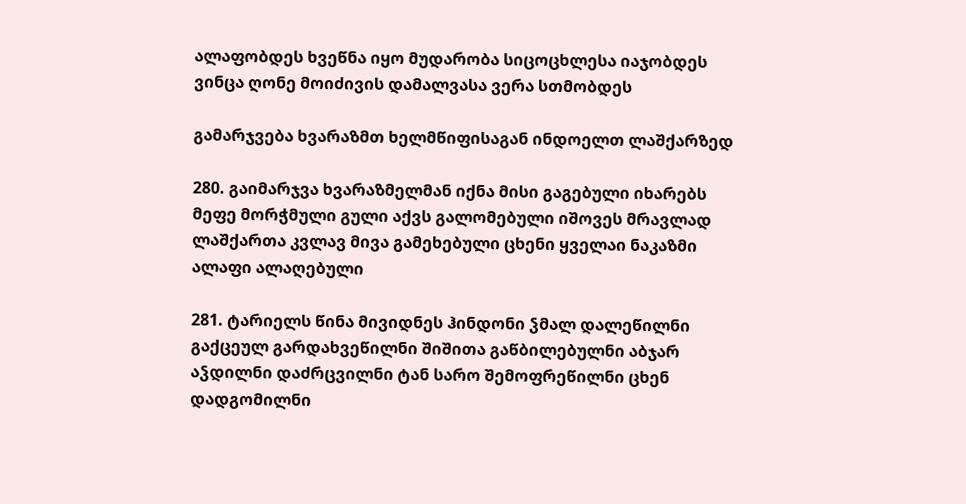ალაფობდეს ხვეწნა იყო მუდარობა სიცოცხლესა იაჯობდეს ვინცა ღონე მოიძივის დამალვასა ვერა სთმობდეს

გამარჯვება ხვარაზმთ ხელმწიფისაგან ინდოელთ ლაშქარზედ

280. გაიმარჯვა ხვარაზმელმან იქნა მისი გაგებული იხარებს მეფე მორჭმული გული აქვს გალომებული იშოვეს მრავლად ლაშქართა კვლავ მივა გამეხებული ცხენი ყველაი ნაკაზმი ალაფი ალაღებული

281. ტარიელს წინა მივიდნეს ჰინდონი ჴმალ დალეწილნი გაქცეულ გარდახვეწილნი შიშითა გაწბილებულნი აბჯარ აჴდილნი დაძრცვილნი ტან სარო შემოფრეწილნი ცხენ დადგომილნი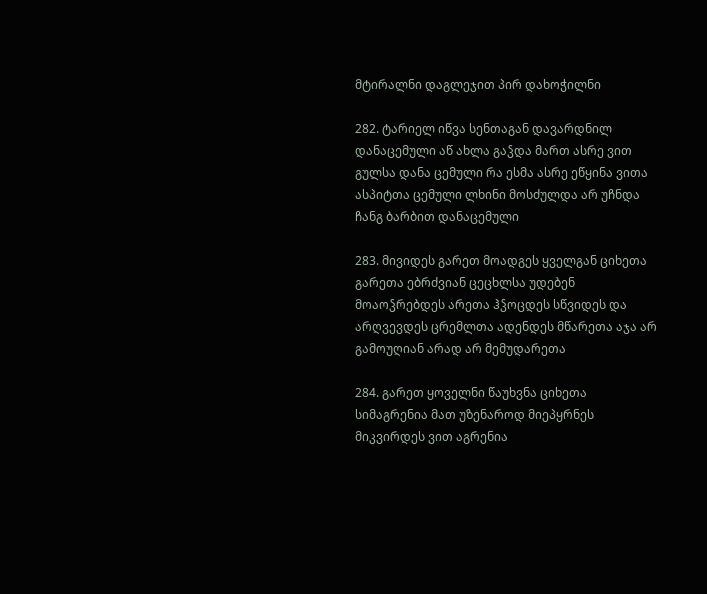მტირალნი დაგლეჯით პირ დახოჭილნი

282. ტარიელ იწვა სენთაგან დავარდნილ დანაცემული აწ ახლა გაჴდა მართ ასრე ვით გულსა დანა ცემული რა ესმა ასრე ეწყინა ვითა ასპიტთა ცემული ლხინი მოსძულდა არ უჩნდა ჩანგ ბარბით დანაცემული

283. მივიდეს გარეთ მოადგეს ყველგან ციხეთა გარეთა ებრძვიან ცეცხლსა უდებენ მოაოჴრებდეს არეთა ჰჴოცდეს სწვიდეს და არღვევდეს ცრემლთა ადენდეს მწარეთა აჯა არ გამოუღიან არად არ მემუდარეთა

284. გარეთ ყოველნი წაუხვნა ციხეთა სიმაგრენია მათ უზენაროდ მიეპყრნეს მიკვირდეს ვით აგრენია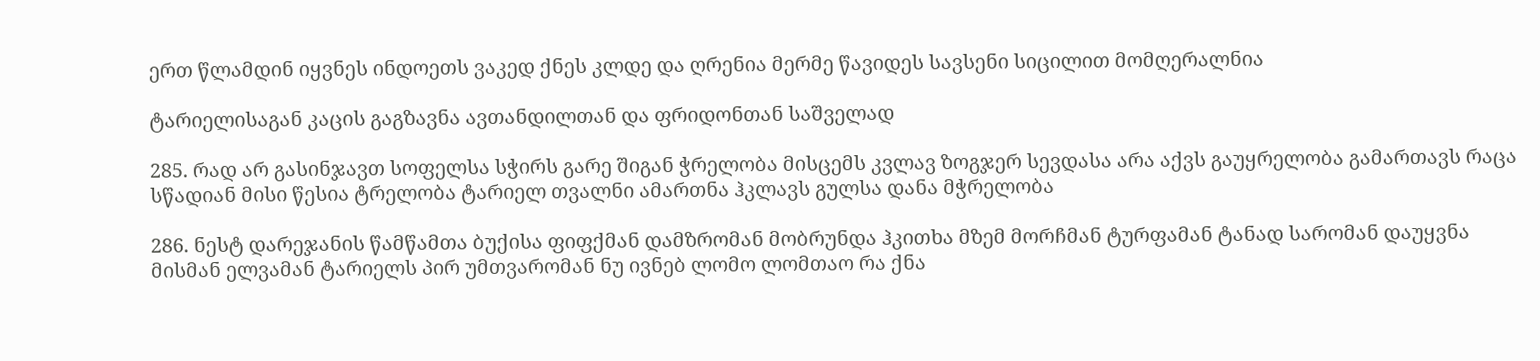ერთ წლამდინ იყვნეს ინდოეთს ვაკედ ქნეს კლდე და ღრენია მერმე წავიდეს სავსენი სიცილით მომღერალნია

ტარიელისაგან კაცის გაგზავნა ავთანდილთან და ფრიდონთან საშველად

285. რად არ გასინჯავთ სოფელსა სჭირს გარე შიგან ჭრელობა მისცემს კვლავ ზოგჯერ სევდასა არა აქვს გაუყრელობა გამართავს რაცა სწადიან მისი წესია ტრელობა ტარიელ თვალნი ამართნა ჰკლავს გულსა დანა მჭრელობა

286. ნესტ დარეჯანის წამწამთა ბუქისა ფიფქმან დამზრომან მობრუნდა ჰკითხა მზემ მორჩმან ტურფამან ტანად სარომან დაუყვნა მისმან ელვამან ტარიელს პირ უმთვარომან ნუ ივნებ ლომო ლომთაო რა ქნა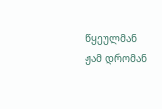წყეულმან ჟამ დრომან